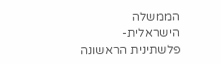הממשלה הישראלית-פלשתינית הראשונה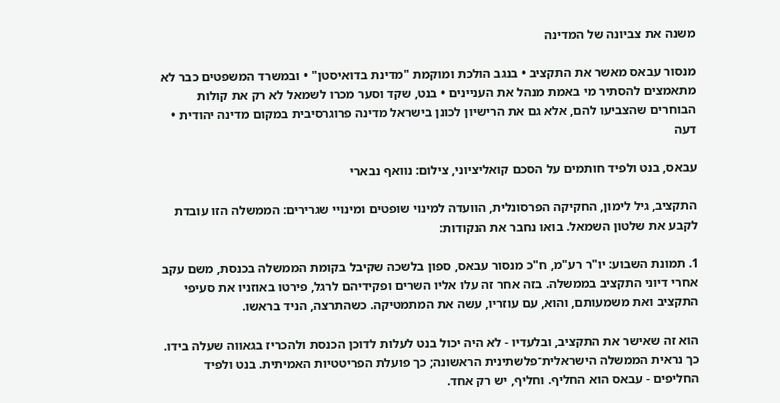משנה את צביונה של המדינה

מנסור עבאס מאשר את התקציב • בנגב הולכת ומוקמת "מדינת בדואיסטן" • ובמשרד המשפטים כבר לא מתאמצים להסתיר מי באמת מנהל את העניינים • בנט, שקד וסער מכרו לשמאל לא רק את קולות הבוחרים שהצביעו להם, אלא גם את הרישיון לכונן בישראל מדינה פרוגרסיבית במקום מדינה יהודית • דעה

עבאס, בנט ולפיד חותמים על הסכם קואליציוני, צילום: נוואף נבארי

התקציב, גיל לימון, החקיקה הפרסונלית, הוועדה למינוי שופטים ומינויי שגרירים: הממשלה הזו עובדת לקבע את שלטון השמאל. בואו נחבר את הנקודות:

1. תמונת השבוע: יו"ר רע"מ, ח"כ מנסור עבאס, ספון בלשכה שקיבל בקומת הממשלה בכנסת, משם עקב אחרי דיוני התקציב בממשלה. בזה אחר זה עלו אליו השרים ופקידיהם לרגל, פירטו באוזניו את סעיפי התקציב ואת משמעותם, והוא, עם עוזריו, עשה את המתמטיקה. כשהתרצה, הניד בראשו.

הוא זה שאישר את התקציב, ובלעדיו - לא היה יכול בנט לעלות לדוכן הכנסת ולהכריז בגאווה שעלה בידו. כך נראית הממשלה הישראלית־פלשתינית הראשונה; כך פועלת הפריטטיות האמיתית. בנט ולפיד החליפים - עבאס הוא החליף. וחליף, יש רק אחד.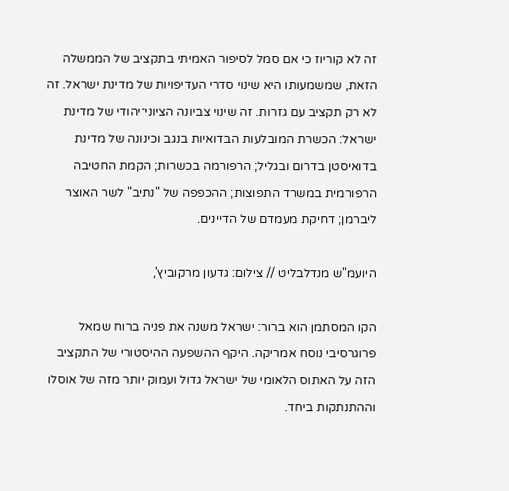זה לא קוריוז כי אם סמל לסיפור האמיתי בתקציב של הממשלה הזאת, שמשמעותו היא שינוי סדרי העדיפויות של מדינת ישראל. זה לא רק תקציב עם גזרות. זה שינוי צביונה הציוני־יהודי של מדינת ישראל: הכשרת המובלעות הבדואיות בנגב וכינונה של מדינת בדואיסטן בדרום ובגליל; הרפורמה בכשרות; הקמת החטיבה הרפורמית במשרד התפוצות; ההכפפה של "נתיב" לשר האוצר ליברמן; דחיקת מעמדם של הדיינים.

היועמ"ש מנדלבליט // צילום: גדעון מרקוביץ',

הקו המסתמן הוא ברור: ישראל משנה את פניה ברוח שמאל פרוגרסיבי נוסח אמריקה. היקף ההשפעה ההיסטורי של התקציב הזה על האתוס הלאומי של ישראל גדול ועמוק יותר מזה של אוסלו וההתנתקות ביחד.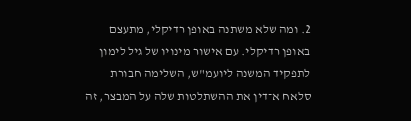2. ומה שלא משתנה באופן רדיקלי, מתעצם באופן רדיקלי. עם אישור מינויו של גיל לימון לתפקיד המשנה ליועמ"ש, השלימה חבורת סלאח א־דין את ההשתלטות שלה על המבצר, זה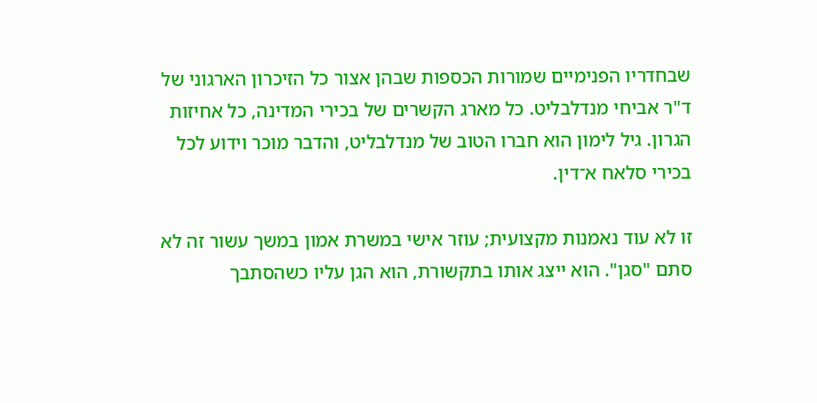שבחדריו הפנימיים שמורות הכספות שבהן אצור כל הזיכרון הארגוני של ד"ר אביחי מנדלבליט. כל מארג הקשרים של בכירי המדינה, כל אחיזות הגרון. גיל לימון הוא חברו הטוב של מנדלבליט, והדבר מוכר וידוע לכל בכירי סלאח א־דין.

זו לא עוד נאמנות מקצועית; עוזר אישי במשרת אמון במשך עשור זה לא סתם "סגן". הוא ייצג אותו בתקשורת, הוא הגן עליו כשהסתבך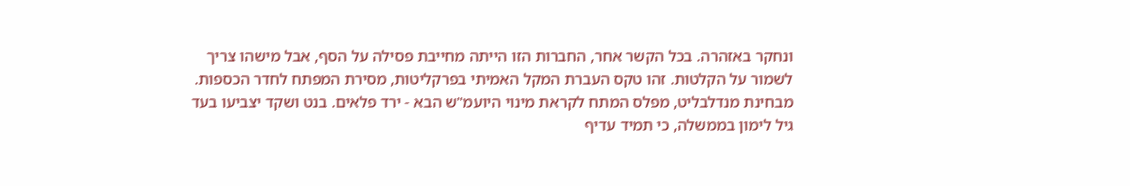ונחקר באזהרה. בכל הקשר אחר, החברות הזו הייתה מחייבת פסילה על הסף, אבל מישהו צריך לשמור על הקלטות. זהו טקס העברת המקל האמיתי בפרקליטות, מסירת המפתח לחדר הכספות. מבחינת מנדלבליט, מפלס המתח לקראת מינוי היועמ"ש הבא - ירד פלאים. בנט ושקד יצביעו בעד גיל לימון בממשלה, כי תמיד עדיף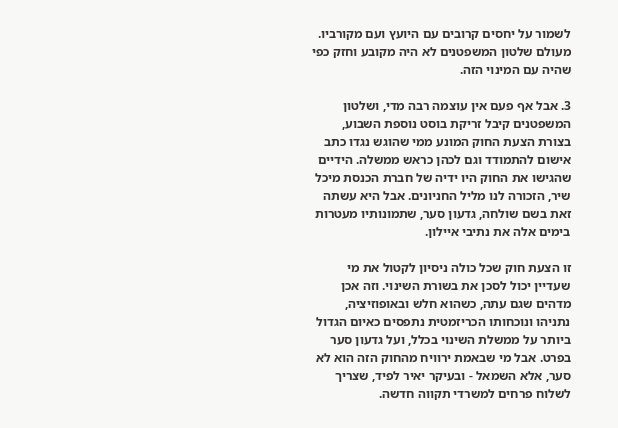לשמור על יחסים קרובים עם היועץ ועם מקורביו. מעולם שלטון המשפטנים לא היה מקובע וחזק כפי שהיה עם המינוי הזה.

3. אבל אף פעם אין עוצמה רבה מדי, ושלטון המשפטנים קיבל זריקת בוסט נוספת השבוע, בצורת הצעת החוק המונע ממי שהוגש נגדו כתב אישום להתמודד וגם לכהן כראש ממשלה. הידיים שהגישו את החוק היו ידיה של חברת הכנסת מיכל שיר, הזכורה לנו מליל החניונים. אבל היא עשתה זאת בשם שולחה, גדעון סער, שתמונותיו מעטרות בימים אלה את נתיבי איילון.

זו הצעת חוק שכל כולה ניסיון לקטול את מי שעדיין יכול לסכן את בשורת השינוי. וזה אכן מדהים שגם עתה, כשהוא חלש ובאופוזיציה, נתניהו ונוכחותו הכריזמטית נתפסים כאיום הגדול ביותר על ממשלת השינוי בכלל, ועל גדעון סער בפרט. אבל מי שבאמת ירוויח מהחוק הזה הוא לא סער, אלא השמאל - ובעיקר יאיר לפיד, שצריך לשלוח פרחים למשרדי תקווה חדשה.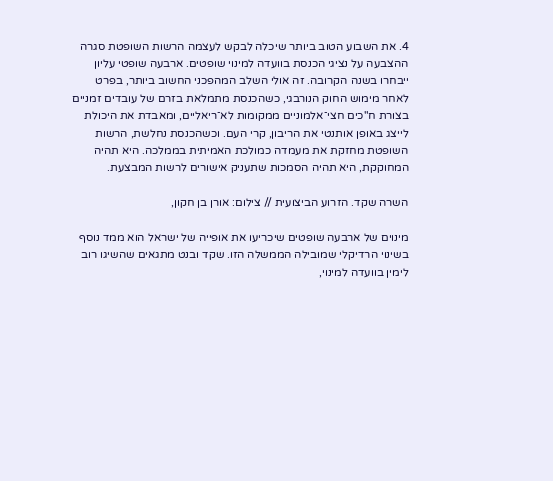4. את השבוע הטוב ביותר שיכלה לבקש לעצמה הרשות השופטת סגרה ההצבעה על נציגי הכנסת בוועדה למינוי שופטים. ארבעה שופטי עליון ייבחרו בשנה הקרובה. זה אולי השלב המהפכני החשוב ביותר, בפרט לאחר מימוש החוק הנורבגי, כשהכנסת מתמלאת בזרם של עובדים זמניים בצורת ח"כים חצי־אלמוניים ממקומות לא־ריאליים, ומאבדת את היכולת לייצג באופן אותנטי את הריבון, קרי העם. וכשהכנסת נחלשת, הרשות השופטת מחזקת את מעמדה כמולכת האמיתית בממלכה. היא תהיה המחוקקת, היא תהיה הסמכות שתעניק אישורים לרשות המבצעת.

השרה שקד. הזרוע הביצועית // צילום: אורן בן חקון,

מינוים של ארבעה שופטים שיכריעו את אופייה של ישראל הוא ממד נוסף בשינוי הרדיקלי שמובילה הממשלה הזו. שקד ובנט מתגאים שהשיגו רוב לימין בוועדה למינוי,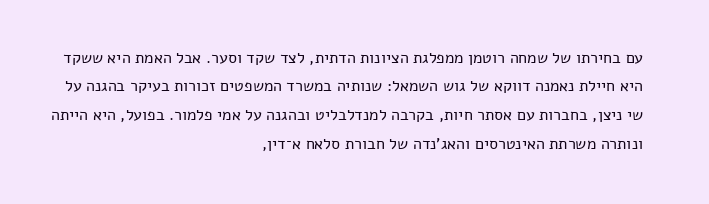עם בחירתו של שמחה רוטמן ממפלגת הציונות הדתית, לצד שקד וסער. אבל האמת היא ששקד היא חיילת נאמנה דווקא של גוש השמאל: שנותיה במשרד המשפטים זכורות בעיקר בהגנה על שי ניצן, בחברות עם אסתר חיות, בקרבה למנדלבליט ובהגנה על אמי פלמור. בפועל, היא הייתה ונותרה משרתת האינטרסים והאג'נדה של חבורת סלאח א־דין,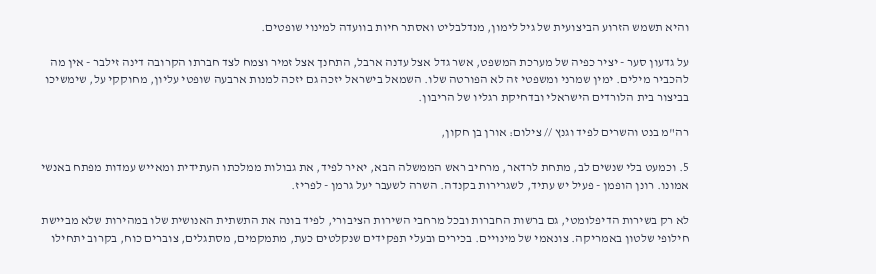והיא תשמש הזרוע הביצועית של גיל לימון, מנדלבליט ואסתר חיות בוועדה למינוי שופטים.

על גדעון סער - יציר כפיה של מערכת המשפט, אשר גדל אצל עדנה ארבל, התחנך אצל זמיר וצמח לצד חברתו הקרובה דינה זילבר - אין מה להכביר מילים. ימין שמרני ומשפטי זה לא הפורטה שלו. השמאל בישראל יזכה גם יזכה למנות ארבעה שופטי עליון, מחוקקי על, שימשיכו בביצור בית הלורדים הישראלי ובדחיקת רגליו של הריבון.

רה"מ בנט והשרים לפיד וגנץ // צילום: אורן בן חקון,

5. וכמעט בלי שנשים לב, מתחת לרדאר, מרחיב ראש הממשלה הבא, יאיר לפיד, את גבולות ממלכתו העתידית ומאייש עמדות מפתח באנשי אמונו. רונן הופמן - פעיל יש עתיד, לשגרירות בקנדה. השרה לשעבר יעל גרמן - לפריז.

לא רק בשירות הדיפלומטי, גם ברשות החברות ובכל מרחבי השירות הציבורי, לפיד בונה את התשתית האנושית שלו במהירות שלא מביישת חילופי שלטון באמריקה. צונאמי של מינויים. בכירים ובעלי תפקידים שנקלטים כעת, מתמקמים, מסתגלים, צוברים כוח, בקרוב יתחילו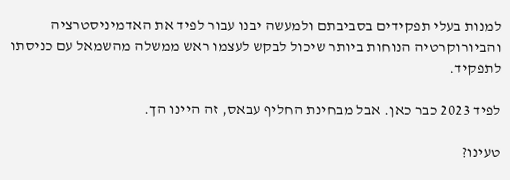למנות בעלי תפקידים בסביבתם ולמעשה יבנו עבור לפיד את האדמיניסטרציה והביורוקרטיה הנוחות ביותר שיכול לבקש לעצמו ראש ממשלה מהשמאל עם כניסתו לתפקיד.

לפיד 2023 כבר כאן. אבל מבחינת החליף עבאס, זה היינו הך.

טעינו?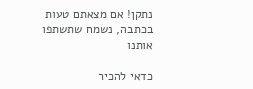נתקן! אם מצאתם טעות בכתבה, נשמח שתשתפו אותנו

כדאי להכיר